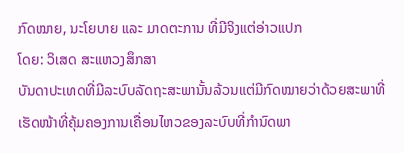ກົດໝາຍ, ນະໂຍບາຍ ແລະ ມາດຕະການ ທີ່ມີຈິງແຕ່ອ່າວແປກ
ໂດຍ: ວິເສດ ສະແຫວງສຶກສາ
ບັນດາປະເທດທີ່ມີລະບົບລັດຖະສະພານັ້ນລ້ວນແຕ່ມີກົດໝາຍວ່າດ້ວຍສະພາທີ່ເຮັດໜ້າທີ່ຄຸ້ມຄອງການເຄື່ອນໄຫວຂອງລະບົບທີ່ກຳນົດພາ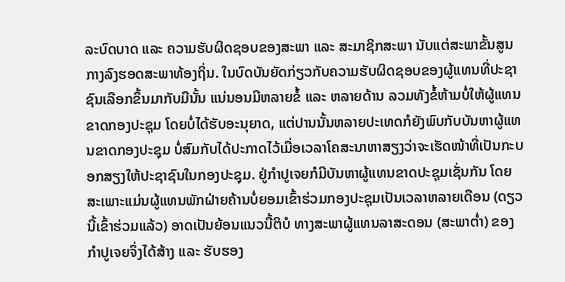ລະບົດບາດ ແລະ ຄວາມຮັບຜິດຊອບຂອງສະພາ ແລະ ສະມາຊິກສະພາ ນັບແຕ່ສະພາຂັ້ນສູນກາງລົງຮອດສະພາທ້ອງຖິ່ນ. ໃນບົດບັນຍັດກ່ຽວກັບຄວາມຮັບຜິດຊອບຂອງຜູ້ແທນທີ່ປະຊາຊົນເລືອກຂຶ້ນມາກັບມືນັ້ນ ແນ່ນອນມີຫລາຍຂໍ້ ແລະ ຫລາຍດ້ານ ລວມທັງຂໍ້ຫ້າມບໍ່ໃຫ້ຜູ້ແທນຂາດກອງປະຊຸມ ໂດຍບໍ່ໄດ້ຮັບອະນຸຍາດ, ແຕ່ປານນັ້ນຫລາຍປະເທດກໍຍັງພົບກັບບັນຫາຜູ້ແທນຂາດກອງປະຊຸມ ບໍ່ສົມກັບໄດ້ປະກາດໄວ້ເມື່ອເວລາໂຄສະນາຫາສຽງວ່າຈະເຮັດໜ້າທີ່ເປັນກະບອກສຽງໃຫ້ປະຊາຊົນໃນກອງປະຊຸມ. ຢູ່ກຳປູເຈຍກໍມີບັນຫາຜູ້ແທນຂາດປະຊຸມເຊັ່ນກັນ ໂດຍສະເພາະແມ່ນຜູ້ແທນພັກຝ່າຍຄ້ານບໍ່ຍອມເຂົ້າຮ່ວມກອງປະຊຸມເປັນເວລາຫລາຍເດືອນ (ດຽວນີ້ເຂົ້າຮ່ວມແລ້ວ) ອາດເປັນຍ້ອນແນວນີ້ຕິບໍ ທາງສະພາຜູ້ແທນລາສະດອນ (ສະພາຕໍ່າ) ຂອງກຳປູເຈຍຈຶ່ງໄດ້ສ້າງ ແລະ ຮັບຮອງ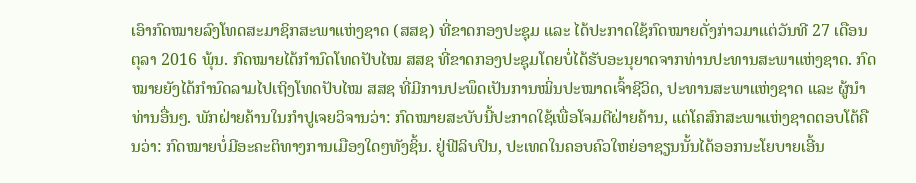ເອົາກົດໝາຍລົງໂທດສະມາຊິກສະພາແຫ່ງຊາດ (ສສຊ) ທີ່ຂາດກອງປະຊຸມ ແລະ ໄດ້ປະກາດໃຊ້ກົດໝາຍດັ່ງກ່າວມາແຕ່ວັນທີ 27 ເດືອນຕຸລາ 2016 ພຸ້ນ. ກົດໝາຍໄດ້ກຳນົດໂທດປັບໄໝ ສສຊ ທີ່ຂາດກອງປະຊຸມໂດຍບໍ່ໄດ້ຮັບອະນຸຍາດຈາກທ່ານປະທານສະພາແຫ່ງຊາດ. ກົດໝາຍຍັງໄດ້ກຳນົດລາມໄປເຖິງໂທດປັບໄໝ ສສຊ ທີ່ມີການປະພຶດເປັນການໝິ່ນປະໝາດເຈົ້າຊີວິດ, ປະທານສະພາແຫ່ງຊາດ ແລະ ຜູ້ນຳທ່ານອື່ນໆ. ພັກຝ່າຍຄ້ານໃນກຳປູເຈຍວິຈານວ່າ: ກົດໝາຍສະບັບນີ້ປະກາດໃຊ້ເພື່ອໂຈມຕີຝ່າຍຄ້ານ, ແຕ່ໂຄສົກສະພາແຫ່ງຊາດຕອບໂຕ້ຄືນວ່າ: ກົດໝາຍບໍ່ມີອະຄະຕິທາງການເມືອງໃດໆທັງຊິ້ນ. ຢູ່ຟີລິບປິນ, ປະເທດໃນຄອບຄົວໃຫຍ່ອາຊຽນນັ້ນໄດ້ອອກນະໂຍບາຍເອີ້ນ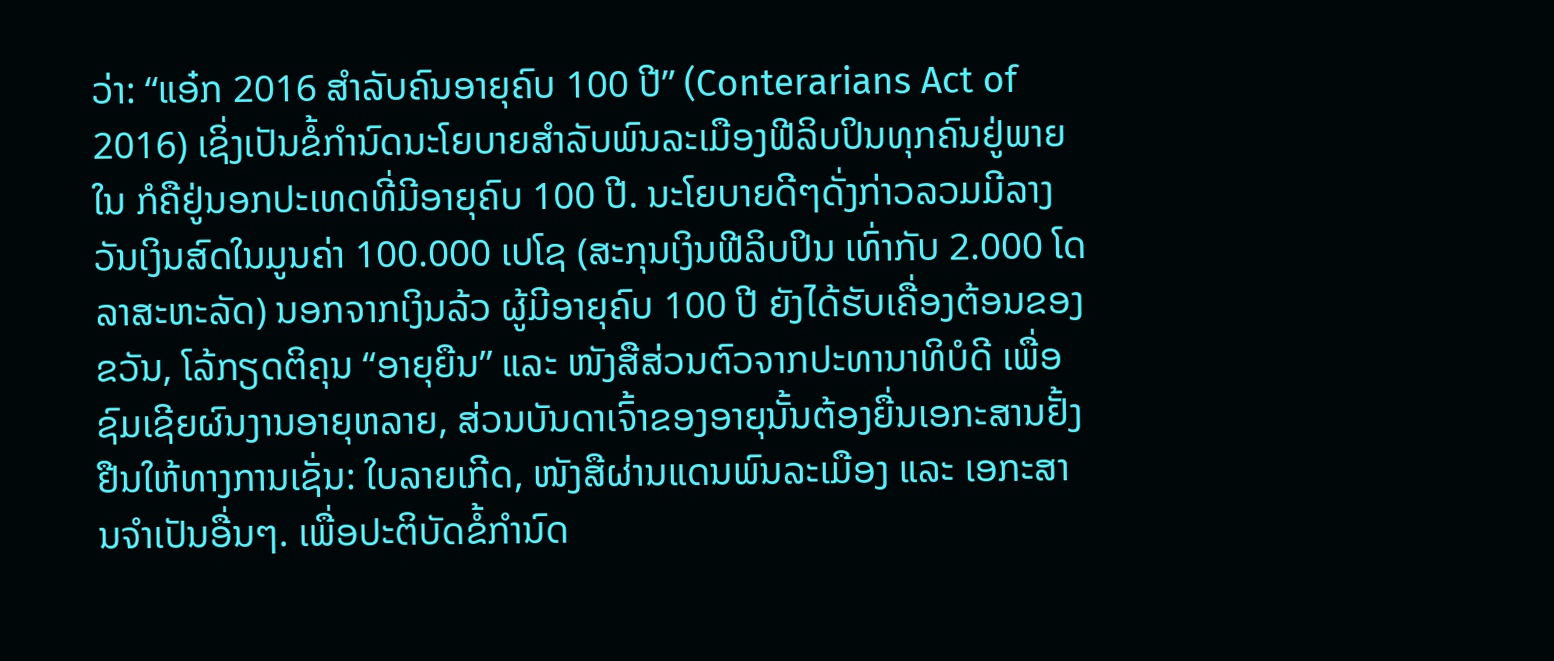ວ່າ: “ແອ໋ກ 2016 ສຳລັບຄົນອາຍຸຄົບ 100 ປີ” (Conterarians Act of 2016) ເຊິ່ງເປັນຂໍ້ກຳນົດນະໂຍບາຍສຳລັບພົນລະເມືອງຟີລິບປິນທຸກຄົນຢູ່ພາຍໃນ ກໍຄືຢູ່ນອກປະເທດທີ່ມີອາຍຸຄົບ 100 ປີ. ນະໂຍບາຍດີໆດັ່ງກ່າວລວມມີລາງວັນເງິນສົດໃນມູນຄ່າ 100.000 ເປໂຊ (ສະກຸນເງິນຟີລິບປິນ ເທົ່າກັບ 2.000 ໂດລາສະຫະລັດ) ນອກຈາກເງິນລ້ວ ຜູ້ມີອາຍຸຄົບ 100 ປີ ຍັງໄດ້ຮັບເຄື່ອງຕ້ອນຂອງຂວັນ, ໂລ້ກຽດຕິຄຸນ “ອາຍຸຍືນ” ແລະ ໜັງສືສ່ວນຕົວຈາກປະທານາທິບໍດີ ເພື່ອຊົມເຊີຍຜົນງານອາຍຸຫລາຍ, ສ່ວນບັນດາເຈົ້າຂອງອາຍຸນັ້ນຕ້ອງຍື່ນເອກະສານຢັ້ງຢືນໃຫ້ທາງການເຊັ່ນ: ໃບລາຍເກີດ, ໜັງສືຜ່ານແດນພົນລະເມືອງ ແລະ ເອກະສານຈຳເປັນອື່ນໆ. ເພື່ອປະຕິບັດຂໍ້ກຳນົດ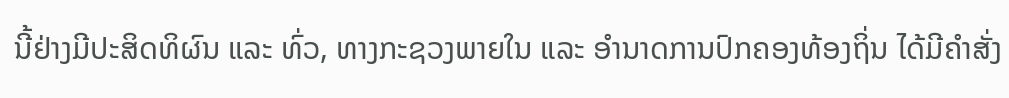ນີ້ຢ່າງມີປະສິດທິຜົນ ແລະ ທົ່ວ, ທາງກະຊວງພາຍໃນ ແລະ ອຳນາດການປົກຄອງທ້ອງຖິ່ນ ໄດ້ມີຄຳສັ່ງ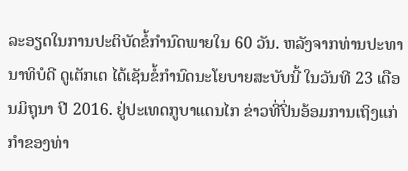ລະອຽດໃນການປະຕິບັດຂໍ້ກຳນົດພາຍໃນ 60 ວັນ. ຫລັງຈາກທ່ານປະທານາທິບໍດີ ດູເຕັກເຕ ໄດ້ເຊັນຂໍ້ກຳນົດນະໂຍບາຍສະບັບນີ້ ໃນວັນທີ 23 ເດືອນມິຖຸນາ ປີ 2016. ຢູ່ປະເທດກູບາແດນໄກ ຂ່າວທີ່ປິ່ນອ້ອມການເຖິງແກ່ກຳຂອງທ່າ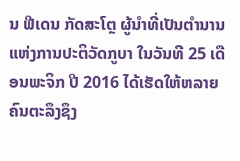ນ ຟີເດນ ກັດສະໂຕຼ ຜູ້ນຳທີ່ເປັນຕຳນານແຫ່ງການປະຕິວັດກູບາ ໃນວັນທີ 25 ເດືອນພະຈິກ ປີ 2016 ໄດ້ເຮັດໃຫ້ຫລາຍຄົນຕະລຶງຊຶງ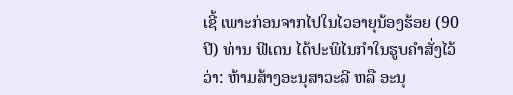ເຊີ້ ເພາະກ່ອນຈາກໄປໃນໄວອາຍຸນ້ອງຮ້ອຍ (90 ປີ) ທ່ານ ຟີເດນ ໄດ້ປະພິໄນກຳໃນຮູບຄຳສັ່ງໄວ້ວ່າ: ຫ້າມສ້າງອະນຸສາວະລີ ຫລື ອະນຸ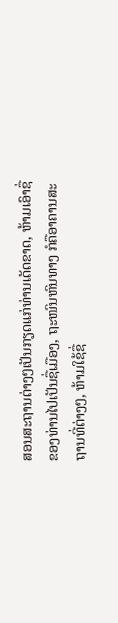ສອນສະຖານຕ່າງໆເປັນກຽດແກ່ທ່ານເດັດຂາດ, ຫ້າມເອົາຊື່ຂອງທ່ານໄປເປັນຊື່ເມືອງ, ຖະໜົນຫົນທາງ ກໍຄືອາຄານສະຖານທີ່ຕ່າງໆ, ຫ້າມໃຊ້ຊື່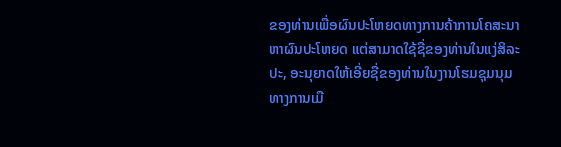ຂອງທ່ານເພື່ອຜົນປະໂຫຍດທາງການຄ້າການໂຄສະນາຫາຜົນປະໂຫຍດ ແຕ່ສາມາດໃຊ້ຊື່ຂອງທ່ານໃນແງ່ສິລະປະ, ອະນຸຍາດໃຫ້ເອີ່ຍຊື່ຂອງທ່ານໃນງານໂຮມຊຸມນຸມທາງການເມື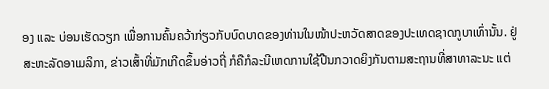ອງ ແລະ ບ່ອນເຮັດວຽກ ເພື່ອການຄົ້ນຄວ້າກ່ຽວກັບບົດບາດຂອງທ່ານໃນໜ້າປະຫວັດສາດຂອງປະເທດຊາດກູບາເທົ່ານັ້ນ. ຢູ່ສະຫະລັດອາເມລິກາ, ຂ່າວເສົ້າທີ່ມັກເກີດຂຶ້ນອ່າວຖີ່ ກໍຄືກໍລະນີເຫດການໃຊ້ປືນກວາດຍິງກັນຕາມສະຖານທີ່ສາທາລະນະ ແຕ່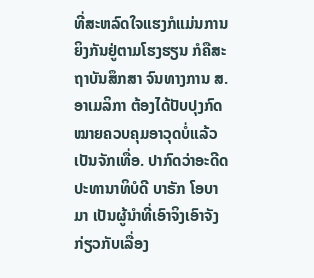ທີ່ສະຫລົດໃຈແຮງກໍແມ່ນການຍິງກັນຢູ່ຕາມໂຮງຮຽນ ກໍຄືສະຖາບັນສຶກສາ ຈົນທາງການ ສ.ອາເມລິກາ ຕ້ອງໄດ້ປັບປຸງກົດໝາຍຄວບຄຸມອາວຸດບໍ່ແລ້ວເປັນຈັກເທື່ອ. ປາກົດວ່າອະດີດປະທານາທິບໍດີ ບາຣັກ ໂອບາມາ ເປັນຜູ້ນຳທີ່ເອົາຈິງເອົາຈັງກ່ຽວກັບເລື່ອງ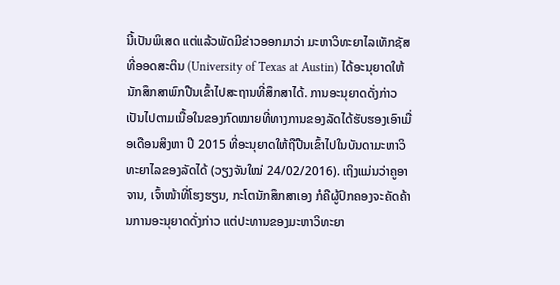ນີ້ເປັນພິເສດ ແຕ່ແລ້ວພັດມີຂ່າວອອກມາວ່າ ມະຫາວິທະຍາໄລເທັກຊັສທີ່ອອດສະຕິນ (University of Texas at Austin) ໄດ້ອະນຸຍາດໃຫ້ນັກສຶກສາພົກປືນເຂົ້າໄປສະຖານທີ່ສຶກສາໄດ້. ການອະນຸຍາດດັ່ງກ່າວເປັນໄປຕາມເນື້ອໃນຂອງກົດໝາຍທີ່ທາງການຂອງລັດໄດ້ຮັບຮອງເອົາເມື່ອເດືອນສິງຫາ ປີ 2015 ທີ່ອະນຸຍາດໃຫ້ຖືປືນເຂົ້າໄປໃນບັນດາມະຫາວິທະຍາໄລຂອງລັດໄດ້ (ວຽງຈັນໃໝ່ 24/02/2016). ເຖິງແມ່ນວ່າຄູອາຈານ, ເຈົ້າໜ້າທີ່ໂຮງຮຽນ, ກະໂຕນັກສຶກສາເອງ ກໍຄືຜູ້ປົກຄອງຈະຄັດຄ້ານການອະນຸຍາດດັ່ງກ່າວ ແຕ່ປະທານຂອງມະຫາວິທະຍາ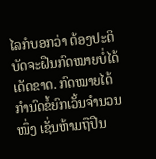ໄລກໍບອກວ່າ ຕ້ອງປະຕິບັດຈະຝືນກົດໝາຍບໍ່ໄດ້ເດັດຂາດ. ກົດໝາຍໄດ້ກຳນົດຂໍ້ຍົກເວັ້ນຈຳນວນໜຶ່ງ ເຊັ່ນຫ້າມຖືປືນ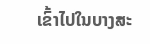ເຂົ້າໄປໃນບາງສະ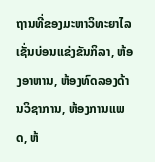ຖານທີ່ຂອງມະຫາວິທະຍາໄລ ເຊັ່ນບ່ອນແຂ່ງຂັນກິລາ, ຫ້ອງອາຫານ, ຫ້ອງທົດລອງດ້ານວິຊາການ, ຫ້ອງການແພດ, ຫ້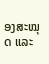ອງສະໝຸດ ແລະ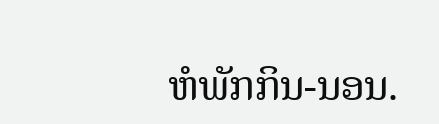ຫໍພັກກິນ-ນອນ.